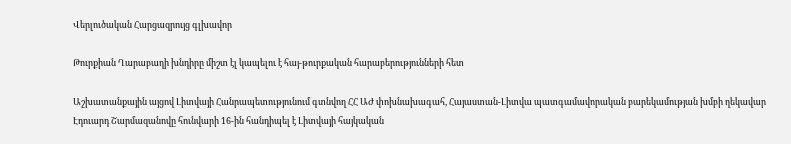Վերլուծական Հարցազրույց գլխավոր

Թուրքիան Ղարաբաղի խնդիրը միշտ էլ կապելու է հայ-թուրքական հարաբերությունների հետ

Աշխատանքային այցով Լիտվայի Հանրապետությունում գտնվող ՀՀ ԱԺ փոխնախագահ, Հայաստան-Լիտվա պատգամավորական բարեկամության խմբի ղեկավար Էդուարդ Շարմազանովը հունվարի 16-ին հանդիպել է Լիտվայի հայկական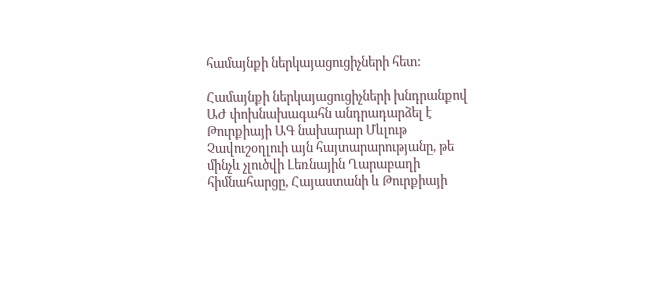համայնքի ներկայացուցիչների հետ:

Համայնքի ներկայացուցիչների խնդրանքով ԱԺ փոխնախագահն անդրադարձել է Թուրքիայի ԱԳ նախարար Մևլութ Չավուշօղլուի այն հայտարարությանը, թե մինչև չլուծվի Լեռնային Ղարաբաղի հիմնահարցը, Հայաստանի և Թուրքիայի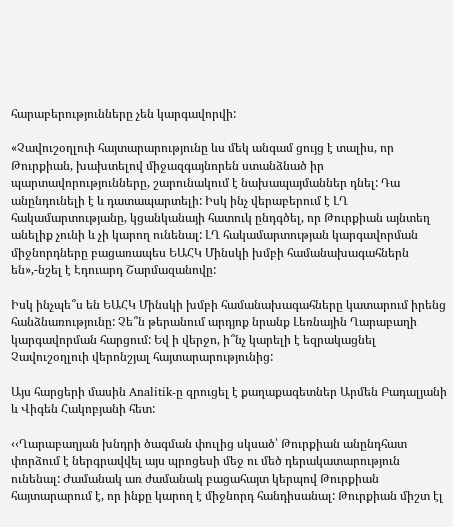հարաբերությունները չեն կարգավորվի:

«Չավուշօղլուի հայտարարությունը ևս մեկ անգամ ցույց է տալիս, որ Թուրքիան, խախտելով միջազգայնորեն ստանձնած իր պարտավորությունները, շարունակում է նախապայմաններ դնել: Դա անընդունելի է և դատապարտելի: Իսկ ինչ վերաբերում է ԼՂ հակամարտությանը, կցանկանայի հատուկ ընդգծել, որ Թուրքիան այնտեղ անելիք չունի և չի կարող ունենալ: ԼՂ հակամարտության կարգավորման միջնորդները բացառապես ԵԱՀԿ Մինսկի խմբի համանախագահներն են»,-նշել է Էդուարդ Շարմազանովը:

Իսկ ինչպե՞ս են ԵԱՀԿ Մինսկի խմբի համանախագահները կատարում իրենց հանձնառությունը: Չե՞ն թերանում արդյոք նրանք Լեռնային Ղարաբաղի կարգավորման հարցում: Եվ ի վերջո, ի՞նչ կարելի է եզրակացնել Չավուշօղլուի վերոնշյալ հայտարարությունից:

Այս հարցերի մասին Analitik-ը զրուցել է քաղաքագետներ Արմեն Բադալյանի և Վիգեն Հակոբյանի հետ:

‹‹Ղարաբաղյան խնդրի ծագման փուլից սկսած՝ Թուրքիան անընդհատ փորձում է ներգրավվել այս պրոցեսի մեջ ու մեծ դերակատարություն ունենալ: Ժամանակ առ ժամանակ բացահայտ կերպով Թուրքիան հայտարարում է, որ ինքը կարող է միջնորդ հանդիսանալ: Թուրքիան միշտ էլ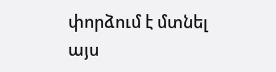փորձում է մտնել այս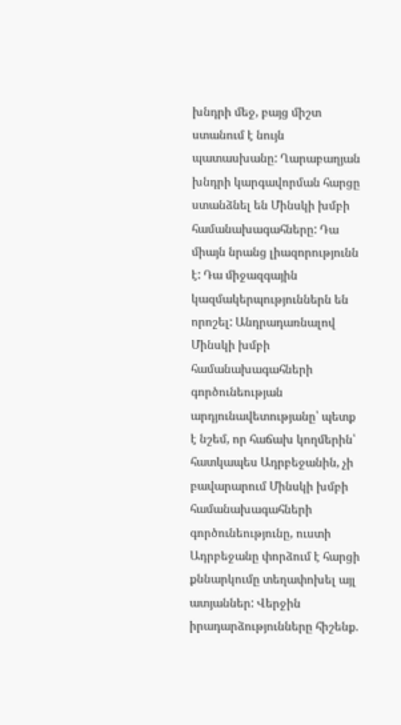խնդրի մեջ, բայց միշտ ստանում է նույն պատասխանը: Ղարաբաղյան խնդրի կարգավորման հարցը ստանձնել են Մինսկի խմբի համանախագահները: Դա միայն նրանց լիազորությունն է: Դա միջազգային կազմակերպություններն են որոշել: Անդրադառնալով Մինսկի խմբի համանախագահների գործունեության արդյունավետությանը՝ պետք է նշեմ, որ հաճախ կողմերին՝ հատկապես Ադրբեջանին, չի բավարարում Մինսկի խմբի համանախագահների գործունեությունը, ուստի Ադրբեջանը փորձում է հարցի քննարկումը տեղափոխել այլ ատյաններ: Վերջին իրադարձությունները հիշենք.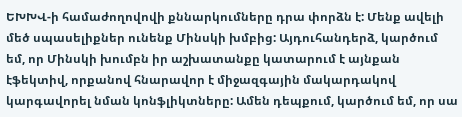ԵԽԽՎ-ի համաժողովովի քննարկումները դրա փորձն է: Մենք ավելի մեծ սպասելիքներ ունենք Մինսկի խմբից: Այդուհանդերձ, կարծում եմ, որ Մինսկի խումբն իր աշխատանքը կատարում է այնքան էֆեկտիվ, որքանով հնարավոր է միջազգային մակարդակով կարգավորել նման կոնֆլիկտները: Ամեն դեպքում, կարծում եմ, որ սա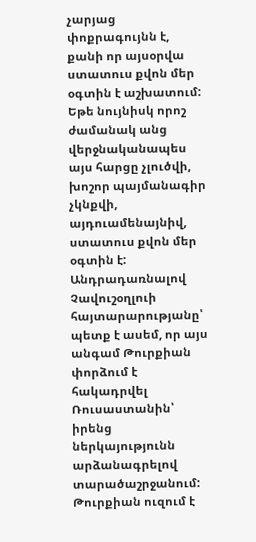չարյաց փոքրագույնն է, քանի որ այսօրվա ստատուս քվոն մեր օգտին է աշխատում: Եթե նույնիսկ որոշ ժամանակ անց վերջնականապես այս հարցը չլուծվի, խոշոր պայմանագիր չկնքվի, այդուամենայնիվ, ստատուս քվոն մեր օգտին է: Անդրադառնալով Չավուշօղլուի հայտարարությանը՝ պետք է ասեմ, որ այս անգամ Թուրքիան փորձում է հակադրվել Ռուսաստանին՝ իրենց ներկայությունն արձանագրելով տարածաշրջանում: Թուրքիան ուզում է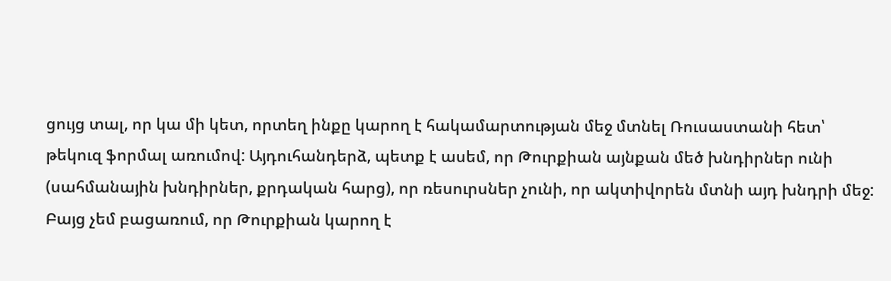ցույց տալ, որ կա մի կետ, որտեղ ինքը կարող է հակամարտության մեջ մտնել Ռուսաստանի հետ՝ թեկուզ ֆորմալ առումով: Այդուհանդերձ, պետք է ասեմ, որ Թուրքիան այնքան մեծ խնդիրներ ունի (սահմանային խնդիրներ, քրդական հարց), որ ռեսուրսներ չունի, որ ակտիվորեն մտնի այդ խնդրի մեջ: Բայց չեմ բացառում, որ Թուրքիան կարող է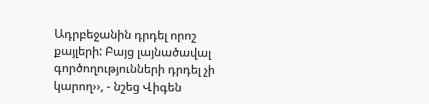Ադրբեջանին դրդել որոշ քայլերի: Բայց լայնածավալ գործողությունների դրդել չի կարող››, - նշեց Վիգեն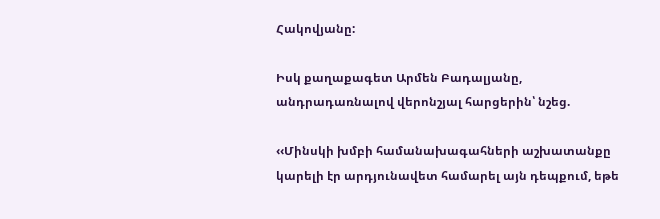Հակովյանը:

Իսկ քաղաքագետ Արմեն Բադալյանը, անդրադառնալով վերոնշյալ հարցերին՝ նշեց.

‹‹Մինսկի խմբի համանախագահների աշխատանքը կարելի էր արդյունավետ համարել այն դեպքում, եթե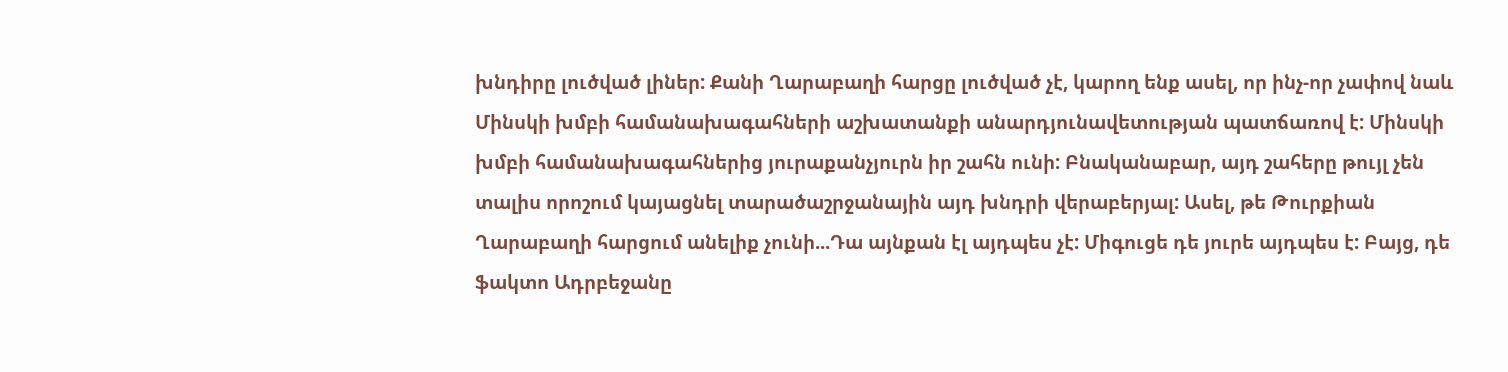խնդիրը լուծված լիներ: Քանի Ղարաբաղի հարցը լուծված չէ, կարող ենք ասել, որ ինչ-որ չափով նաև Մինսկի խմբի համանախագահների աշխատանքի անարդյունավետության պատճառով է: Մինսկի խմբի համանախագահներից յուրաքանչյուրն իր շահն ունի: Բնականաբար, այդ շահերը թույլ չեն տալիս որոշում կայացնել տարածաշրջանային այդ խնդրի վերաբերյալ: Ասել, թե Թուրքիան Ղարաբաղի հարցում անելիք չունի...Դա այնքան էլ այդպես չէ: Միգուցե դե յուրե այդպես է: Բայց, դե ֆակտո Ադրբեջանը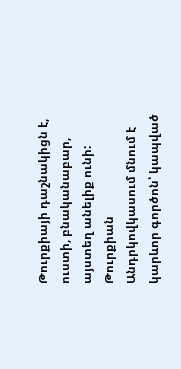Թուրքիայի դաշնակիցն է, ուստի, բնականաբար, այստեղ անելիք ունի: Թուրքիան Անդրկովկասում մնում է կարևոր գործոն՝ կապված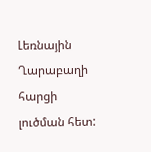Լեռնային Ղարաբաղի հարցի լուծման հետ: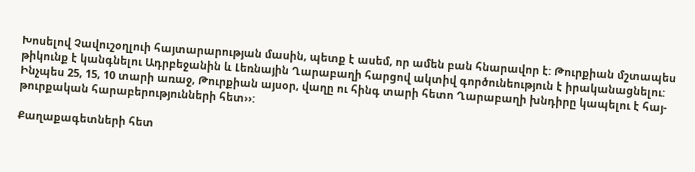Խոսելով Չավուշօղլուի հայտարարության մասին, պետք է ասեմ, որ ամեն բան հնարավոր է: Թուրքիան մշտապես թիկունք է կանգնելու Ադրբեջանին և Լեռնային Ղարաբաղի հարցով ակտիվ գործունեություն է իրականացնելու: Ինչպես 25, 15, 10 տարի առաջ, Թուրքիան այսօր, վաղը ու հինգ տարի հետո Ղարաբաղի խնդիրը կապելու է հայ-թուրքական հարաբերությունների հետ››:

Քաղաքագետների հետ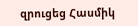զրուցեց Հասմիկ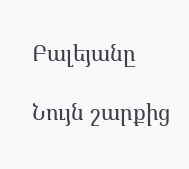Բալեյանը

Նույն շարքից